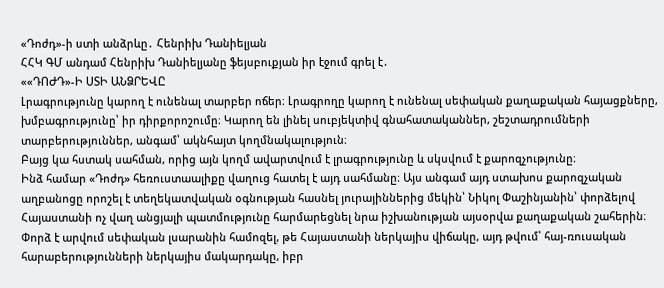«Դոժդ»-ի ստի անձրևը․ Հենրիխ Դանիելյան
ՀՀԿ ԳՄ անդամ Հենրիխ Դանիելյանը ֆեյսբուքյան իր էջում գրել է․
««ԴՈԺԴ»-Ի ՍՏԻ ԱՆՁՐԵՎԸ
Լրագրությունը կարող է ունենալ տարբեր ոճեր։ Լրագրողը կարող է ունենալ սեփական քաղաքական հայացքները, խմբագրությունը՝ իր դիրքորոշումը։ Կարող են լինել սուբյեկտիվ գնահատականներ, շեշտադրումների տարբերություններ, անգամ՝ ակնհայտ կողմնակալություն։
Բայց կա հստակ սահման, որից այն կողմ ավարտվում է լրագրությունը և սկսվում է քարոզչությունը։
Ինձ համար «Դոժդ» հեռուստաալիքը վաղուց հատել է այդ սահմանը։ Այս անգամ այդ ստախոս քարոզչական աղբանոցը որոշել է տեղեկատվական օգնության հասնել յուրայիններից մեկին՝ Նիկոլ Փաշինյանին՝ փորձելով Հայաստանի ոչ վաղ անցյալի պատմությունը հարմարեցնել նրա իշխանության այսօրվա քաղաքական շահերին։
Փորձ է արվում սեփական լսարանին համոզել, թե Հայաստանի ներկայիս վիճակը, այդ թվում՝ հայ-ռուսական հարաբերությունների ներկայիս մակարդակը, իբր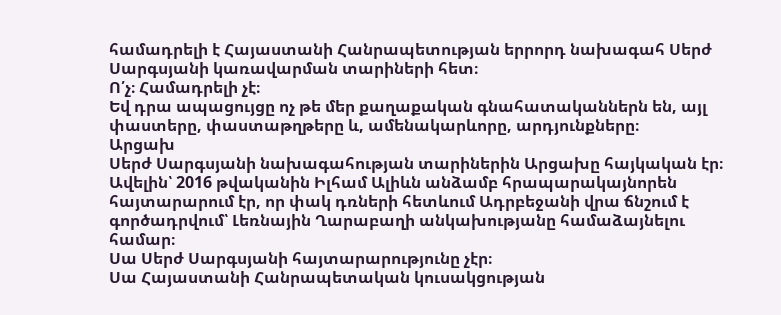համադրելի է Հայաստանի Հանրապետության երրորդ նախագահ Սերժ Սարգսյանի կառավարման տարիների հետ։
Ո՛չ։ Համադրելի չէ։
Եվ դրա ապացույցը ոչ թե մեր քաղաքական գնահատականներն են, այլ փաստերը, փաստաթղթերը և, ամենակարևորը, արդյունքները։
Արցախ
Սերժ Սարգսյանի նախագահության տարիներին Արցախը հայկական էր։
Ավելին՝ 2016 թվականին Իլհամ Ալիևն անձամբ հրապարակայնորեն հայտարարում էր, որ փակ դռների հետևում Ադրբեջանի վրա ճնշում է գործադրվում՝ Լեռնային Ղարաբաղի անկախությանը համաձայնելու համար։
Սա Սերժ Սարգսյանի հայտարարությունը չէր։
Սա Հայաստանի Հանրապետական կուսակցության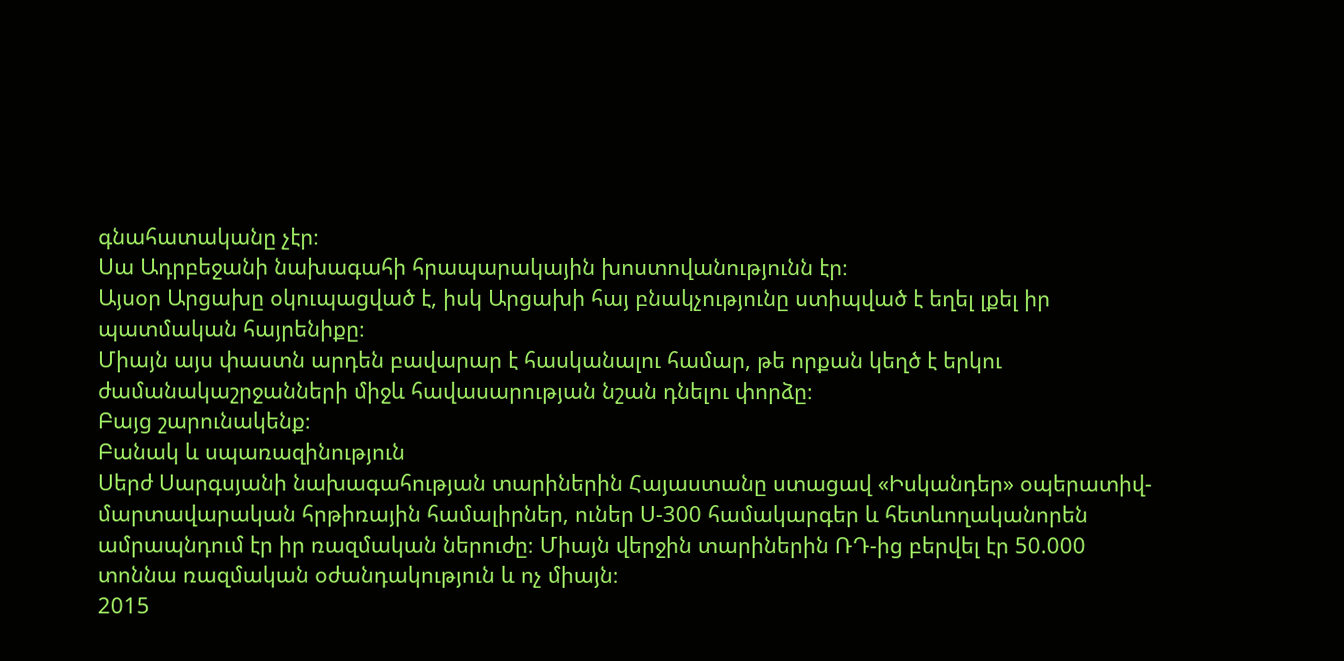գնահատականը չէր։
Սա Ադրբեջանի նախագահի հրապարակային խոստովանությունն էր։
Այսօր Արցախը օկուպացված է, իսկ Արցախի հայ բնակչությունը ստիպված է եղել լքել իր պատմական հայրենիքը։
Միայն այս փաստն արդեն բավարար է հասկանալու համար, թե որքան կեղծ է երկու ժամանակաշրջանների միջև հավասարության նշան դնելու փորձը։
Բայց շարունակենք։
Բանակ և սպառազինություն
Սերժ Սարգսյանի նախագահության տարիներին Հայաստանը ստացավ «Իսկանդեր» օպերատիվ-մարտավարական հրթիռային համալիրներ, ուներ Ս-300 համակարգեր և հետևողականորեն ամրապնդում էր իր ռազմական ներուժը։ Միայն վերջին տարիներին ՌԴ-ից բերվել էր 50.000 տոննա ռազմական օժանդակություն և ոչ միայն։
2015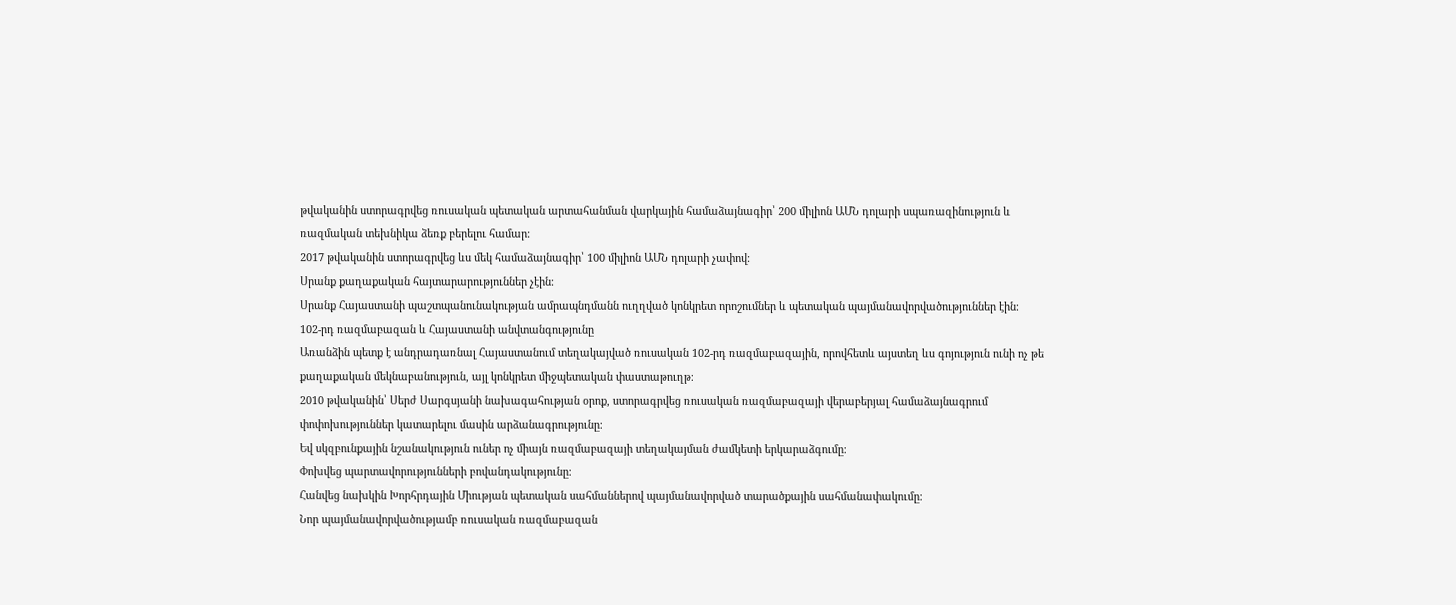թվականին ստորագրվեց ռուսական պետական արտահանման վարկային համաձայնագիր՝ 200 միլիոն ԱՄՆ դոլարի սպառազինություն և ռազմական տեխնիկա ձեռք բերելու համար։
2017 թվականին ստորագրվեց ևս մեկ համաձայնագիր՝ 100 միլիոն ԱՄՆ դոլարի չափով։
Սրանք քաղաքական հայտարարություններ չէին։
Սրանք Հայաստանի պաշտպանունակության ամրապնդմանն ուղղված կոնկրետ որոշումներ և պետական պայմանավորվածություններ էին։
102-րդ ռազմաբազան և Հայաստանի անվտանգությունը
Առանձին պետք է անդրադառնալ Հայաստանում տեղակայված ռուսական 102-րդ ռազմաբազային, որովհետև այստեղ ևս գոյություն ունի ոչ թե քաղաքական մեկնաբանություն, այլ կոնկրետ միջպետական փաստաթուղթ։
2010 թվականին՝ Սերժ Սարգսյանի նախագահության օրոք, ստորագրվեց ռուսական ռազմաբազայի վերաբերյալ համաձայնագրում փոփոխություններ կատարելու մասին արձանագրությունը։
Եվ սկզբունքային նշանակություն ուներ ոչ միայն ռազմաբազայի տեղակայման ժամկետի երկարաձգումը։
Փոխվեց պարտավորությունների բովանդակությունը։
Հանվեց նախկին Խորհրդային Միության պետական սահմաններով պայմանավորված տարածքային սահմանափակումը։
Նոր պայմանավորվածությամբ ռուսական ռազմաբազան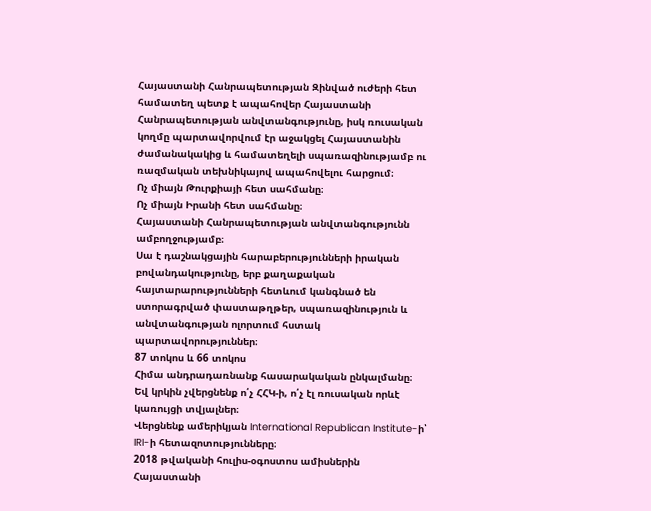Հայաստանի Հանրապետության Զինված ուժերի հետ համատեղ պետք է ապահովեր Հայաստանի Հանրապետության անվտանգությունը, իսկ ռուսական կողմը պարտավորվում էր աջակցել Հայաստանին ժամանակակից և համատեղելի սպառազինությամբ ու ռազմական տեխնիկայով ապահովելու հարցում։
Ոչ միայն Թուրքիայի հետ սահմանը։
Ոչ միայն Իրանի հետ սահմանը։
Հայաստանի Հանրապետության անվտանգությունն ամբողջությամբ։
Սա է դաշնակցային հարաբերությունների իրական բովանդակությունը, երբ քաղաքական հայտարարությունների հետևում կանգնած են ստորագրված փաստաթղթեր, սպառազինություն և անվտանգության ոլորտում հստակ պարտավորություններ։
87 տոկոս և 66 տոկոս
Հիմա անդրադառնանք հասարակական ընկալմանը։
Եվ կրկին չվերցնենք ո՛չ ՀՀԿ-ի, ո՛չ էլ ռուսական որևէ կառույցի տվյալներ։
Վերցնենք ամերիկյան International Republican Institute-ի՝ IRI-ի հետազոտությունները։
2018 թվականի հուլիս-օգոստոս ամիսներին Հայաստանի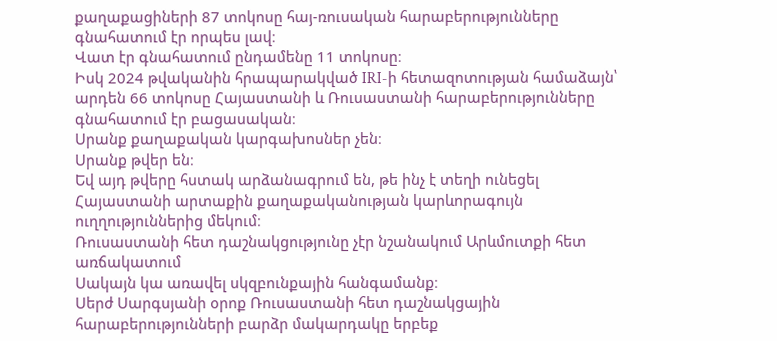քաղաքացիների 87 տոկոսը հայ-ռուսական հարաբերությունները գնահատում էր որպես լավ։
Վատ էր գնահատում ընդամենը 11 տոկոսը։
Իսկ 2024 թվականին հրապարակված IRI-ի հետազոտության համաձայն՝ արդեն 66 տոկոսը Հայաստանի և Ռուսաստանի հարաբերությունները գնահատում էր բացասական։
Սրանք քաղաքական կարգախոսներ չեն։
Սրանք թվեր են։
Եվ այդ թվերը հստակ արձանագրում են, թե ինչ է տեղի ունեցել Հայաստանի արտաքին քաղաքականության կարևորագույն ուղղություններից մեկում։
Ռուսաստանի հետ դաշնակցությունը չէր նշանակում Արևմուտքի հետ առճակատում
Սակայն կա առավել սկզբունքային հանգամանք։
Սերժ Սարգսյանի օրոք Ռուսաստանի հետ դաշնակցային հարաբերությունների բարձր մակարդակը երբեք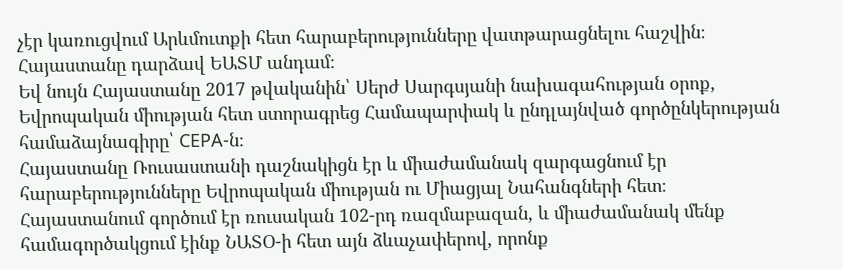չէր կառուցվում Արևմուտքի հետ հարաբերությունները վատթարացնելու հաշվին։
Հայաստանը դարձավ ԵԱՏՄ անդամ։
Եվ նույն Հայաստանը 2017 թվականին՝ Սերժ Սարգսյանի նախագահության օրոք, Եվրոպական միության հետ ստորագրեց Համապարփակ և ընդլայնված գործընկերության համաձայնագիրը՝ CEPA-ն։
Հայաստանը Ռուսաստանի դաշնակիցն էր և միաժամանակ զարգացնում էր հարաբերությունները Եվրոպական միության ու Միացյալ Նահանգների հետ։
Հայաստանում գործում էր ռուսական 102-րդ ռազմաբազան, և միաժամանակ մենք համագործակցում էինք ՆԱՏՕ-ի հետ այն ձևաչափերով, որոնք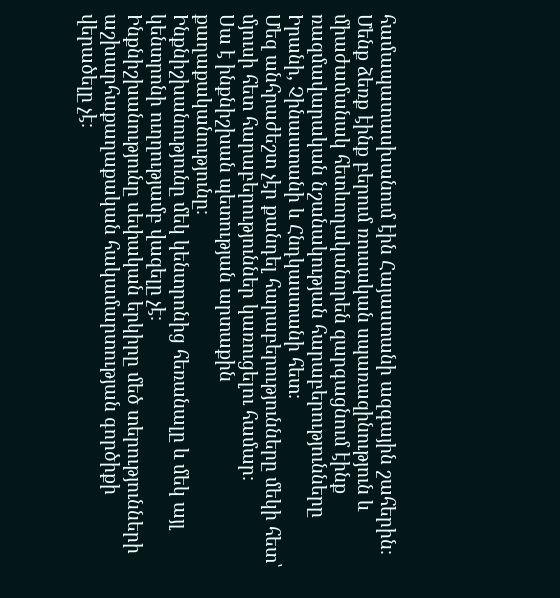համապատասխանում էին Հայաստանի ազգային շահերին։
Մենք ձեռք էինք բերում ռուսական սպառազինություն և միաժամանակ հետևողականորեն զարգացնում էինք ռազմավարական նշանակության հարաբերությունները Իրանի, Չինաստանի և Հնդկաստանի հետ։
Մեզ անհրաժեշտ չէր քանդել հարաբերությունները մեկի հետ՝ մյուսի հետ հարաբերություններ կառուցելու համար։
Սա է ինքնիշխան պետության արտաքին քաղաքականությունը։
Ինքնիշխանությունը մեկ կենտրոնից հեռանալը և մեկ այլ կենտրոնի ուղղությամբ վազելը չէ։
Ինքնիշխանությունը սեփական երկիրը մեծ տերությունների աշխարհաքաղաքական հակամարտության գործիքի վերածելը չէ։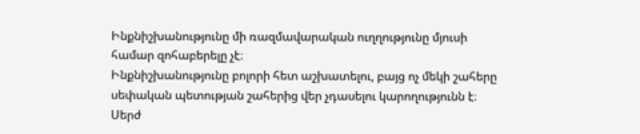Ինքնիշխանությունը մի ռազմավարական ուղղությունը մյուսի համար զոհաբերելը չէ։
Ինքնիշխանությունը բոլորի հետ աշխատելու, բայց ոչ մեկի շահերը սեփական պետության շահերից վեր չդասելու կարողությունն է։
Սերժ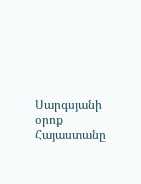Սարգսյանի օրոք Հայաստանը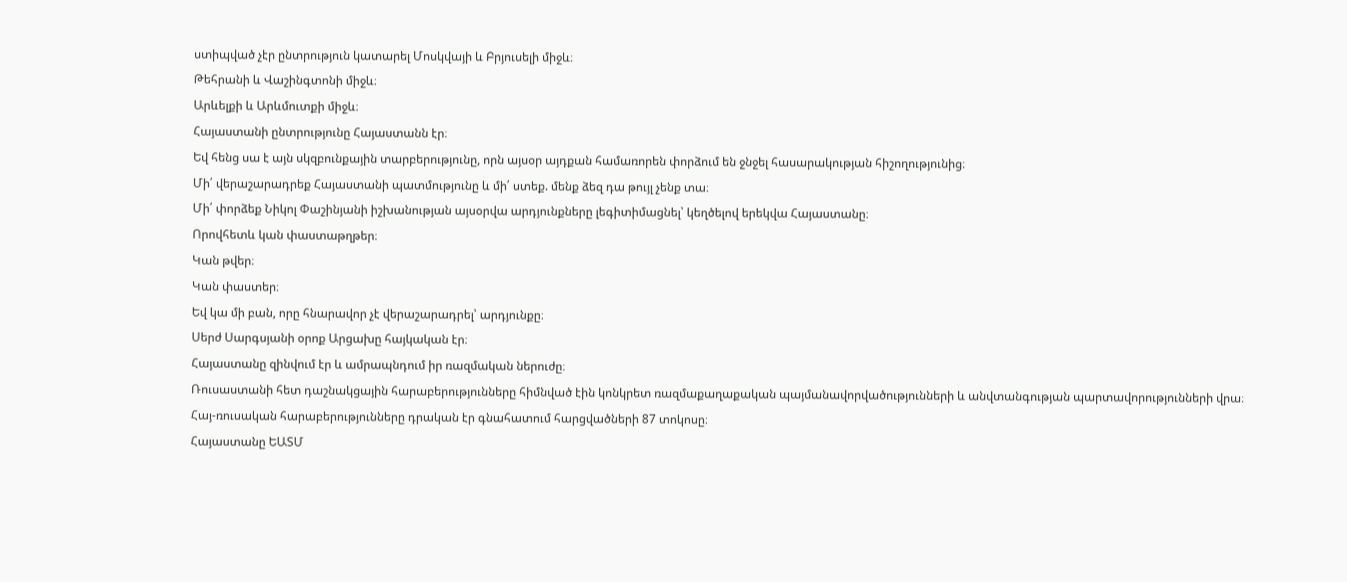ստիպված չէր ընտրություն կատարել Մոսկվայի և Բրյուսելի միջև։
Թեհրանի և Վաշինգտոնի միջև։
Արևելքի և Արևմուտքի միջև։
Հայաստանի ընտրությունը Հայաստանն էր։
Եվ հենց սա է այն սկզբունքային տարբերությունը, որն այսօր այդքան համառորեն փորձում են ջնջել հասարակության հիշողությունից։
Մի՛ վերաշարադրեք Հայաստանի պատմությունը և մի՛ ստեք. մենք ձեզ դա թույլ չենք տա։
Մի՛ փորձեք Նիկոլ Փաշինյանի իշխանության այսօրվա արդյունքները լեգիտիմացնել՝ կեղծելով երեկվա Հայաստանը։
Որովհետև կան փաստաթղթեր։
Կան թվեր։
Կան փաստեր։
Եվ կա մի բան, որը հնարավոր չէ վերաշարադրել՝ արդյունքը։
Սերժ Սարգսյանի օրոք Արցախը հայկական էր։
Հայաստանը զինվում էր և ամրապնդում իր ռազմական ներուժը։
Ռուսաստանի հետ դաշնակցային հարաբերությունները հիմնված էին կոնկրետ ռազմաքաղաքական պայմանավորվածությունների և անվտանգության պարտավորությունների վրա։
Հայ-ռուսական հարաբերությունները դրական էր գնահատում հարցվածների 87 տոկոսը։
Հայաստանը ԵԱՏՄ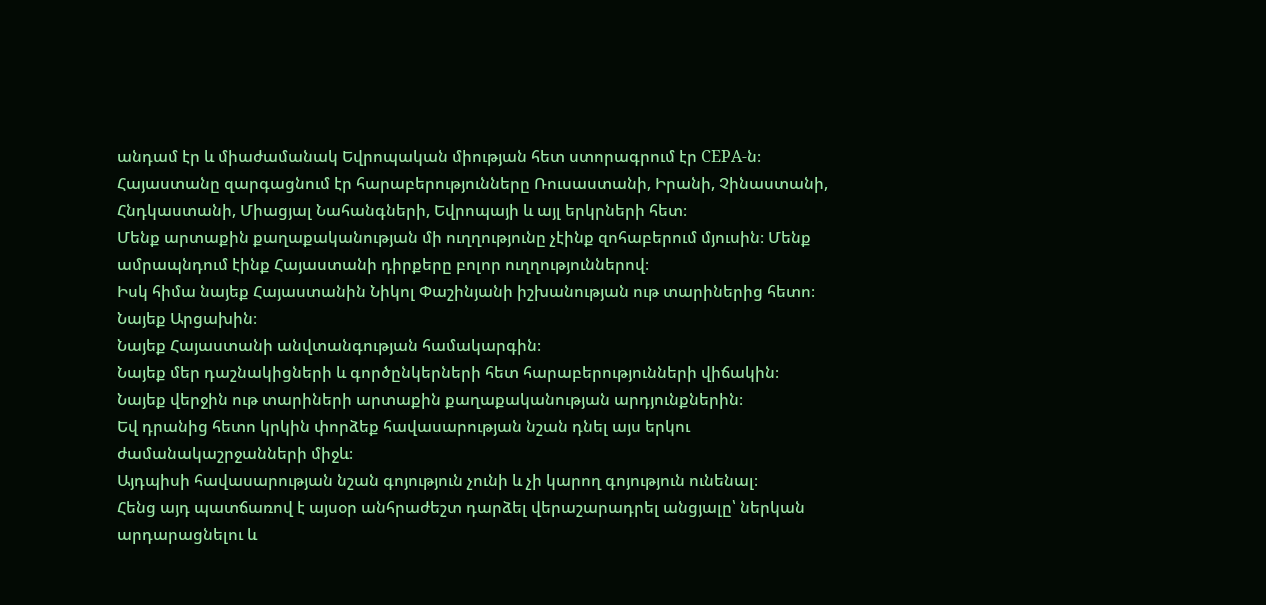անդամ էր և միաժամանակ Եվրոպական միության հետ ստորագրում էր CEPA-ն։
Հայաստանը զարգացնում էր հարաբերությունները Ռուսաստանի, Իրանի, Չինաստանի, Հնդկաստանի, Միացյալ Նահանգների, Եվրոպայի և այլ երկրների հետ։
Մենք արտաքին քաղաքականության մի ուղղությունը չէինք զոհաբերում մյուսին։ Մենք ամրապնդում էինք Հայաստանի դիրքերը բոլոր ուղղություններով։
Իսկ հիմա նայեք Հայաստանին Նիկոլ Փաշինյանի իշխանության ութ տարիներից հետո։
Նայեք Արցախին։
Նայեք Հայաստանի անվտանգության համակարգին։
Նայեք մեր դաշնակիցների և գործընկերների հետ հարաբերությունների վիճակին։
Նայեք վերջին ութ տարիների արտաքին քաղաքականության արդյունքներին։
Եվ դրանից հետո կրկին փորձեք հավասարության նշան դնել այս երկու ժամանակաշրջանների միջև։
Այդպիսի հավասարության նշան գոյություն չունի և չի կարող գոյություն ունենալ։
Հենց այդ պատճառով է այսօր անհրաժեշտ դարձել վերաշարադրել անցյալը՝ ներկան արդարացնելու և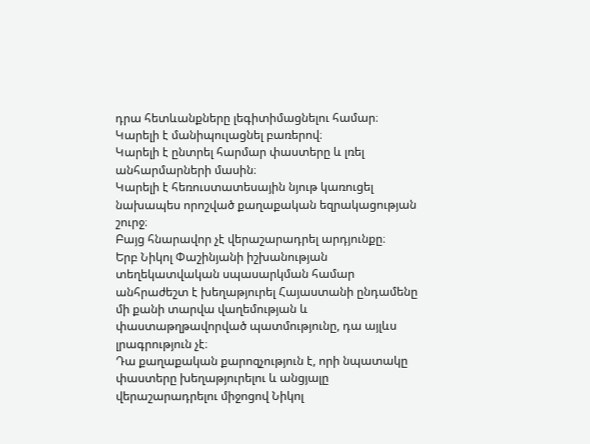դրա հետևանքները լեգիտիմացնելու համար։
Կարելի է մանիպուլացնել բառերով։
Կարելի է ընտրել հարմար փաստերը և լռել անհարմարների մասին։
Կարելի է հեռուստատեսային նյութ կառուցել նախապես որոշված քաղաքական եզրակացության շուրջ։
Բայց հնարավոր չէ վերաշարադրել արդյունքը։
Երբ Նիկոլ Փաշինյանի իշխանության տեղեկատվական սպասարկման համար անհրաժեշտ է խեղաթյուրել Հայաստանի ընդամենը մի քանի տարվա վաղեմության և փաստաթղթավորված պատմությունը, դա այլևս լրագրություն չէ։
Դա քաղաքական քարոզչություն է, որի նպատակը փաստերը խեղաթյուրելու և անցյալը վերաշարադրելու միջոցով Նիկոլ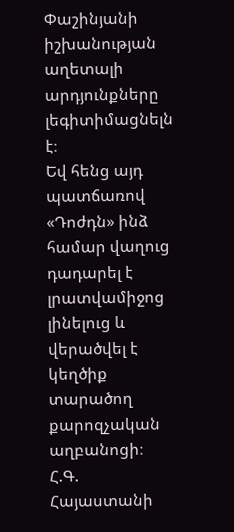Փաշինյանի իշխանության աղետալի արդյունքները լեգիտիմացնելն է։
Եվ հենց այդ պատճառով «Դոժդն» ինձ համար վաղուց դադարել է լրատվամիջոց լինելուց և վերածվել է կեղծիք տարածող քարոզչական աղբանոցի։
Հ.Գ. Հայաստանի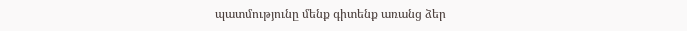պատմությունը մենք գիտենք առանց ձեր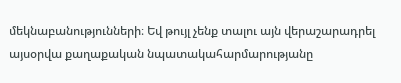մեկնաբանությունների։ Եվ թույլ չենք տալու այն վերաշարադրել այսօրվա քաղաքական նպատակահարմարությանը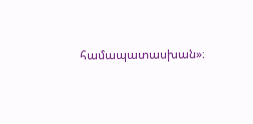համապատասխան»։